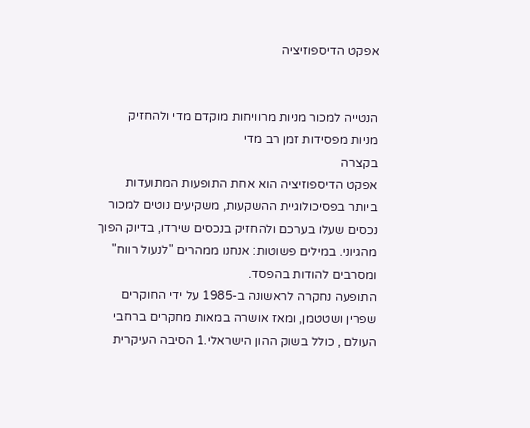אפקט הדיספוזיציה


הנטייה למכור מניות מרוויחות מוקדם מדי ולהחזיק מניות מפסידות זמן רב מדי
בקצרה
אפקט הדיספוזיציה הוא אחת התופעות המתועדות ביותר בפסיכולוגיית ההשקעות, משקיעים נוטים למכור נכסים שעלו בערכם ולהחזיק בנכסים שירדו, בדיוק הפוך מהגיוני. במילים פשוטות: אנחנו ממהרים "לנעול רווח" ומסרבים להודות בהפסד.
התופעה נחקרה לראשונה ב-1985 על ידי החוקרים שפרין ושטטמן, ומאז אושרה במאות מחקרים ברחבי העולם , כולל בשוק ההון הישראלי.1 הסיבה העיקרית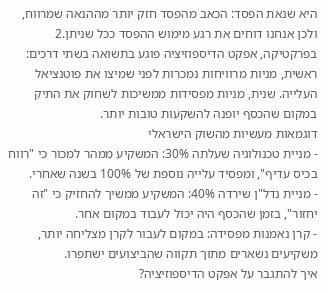היא שנאת הפסד: הכאב מהפסד חזק יותר מההנאה שמרווח, ולכן אנחנו דוחים את רגע מימוש ההפסד ככל שניתן.2
בפרקטיקה, אפקט הדיספוזיציה פוגע בתשואה בשתי דרכים: ראשית, מניות מרוויחות נמכרות לפני שמיצו את פוטנציאל העלייה. שנית, מניות מפסידות ממשיכות לשחוק את התיק במקום שהכסף יופנה להשקעות טובות יותר.
דוגמאות מעשיות מהשוק הישראלי
- מניית טכנולוגיה שעלתה 30%: המשקיע ממהר למכור כי "רווח בכיס עדיף", ומפסיד עלייה נוספת של 100% בשנה שאחרי.
- מניית נדל"ן שירדה 40%: המשקיע ממשיך להחזיק כי "זה יחזור", בזמן שהכסף היה יכול לעבוד במקום אחר.
- קרן נאמנות מפסידה: במקום לעבור לקרן מצליחה יותר, משקיעים נשארים מתוך תקווה שהביצועים ישתפרו.
איך להתגבר על אפקט הדיספוזיציה?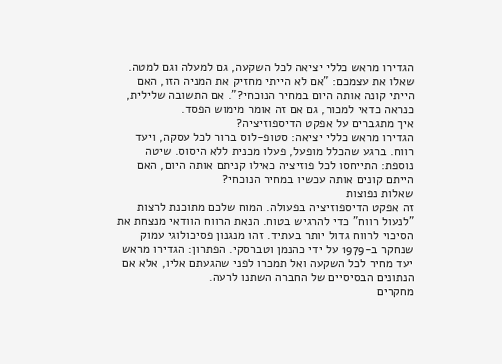הגדירו מראש כללי יציאה לכל השקעה, גם למעלה וגם למטה. שאלו את עצמכם: "אם לא הייתי מחזיק את המניה הזו, האם הייתי קונה אותה היום במחיר הנוכחי?". אם התשובה שלילית, כנראה כדאי למכור, גם אם זה אומר מימוש הפסד.
איך מתגברים על אפקט הדיספוזיציה?
הגדירו מראש כללי יציאה: סטופ-לוס ברור לכל עסקה, ויעד רווח. ברגע שהכלל מופעל, פעלו מכנית ללא היסוס. שיטה נוספת: התייחסו לכל פוזיציה כאילו קניתם אותה היום, האם הייתם קונים אותה עכשיו במחיר הנוכחי?
שאלות נפוצות
זה אפקט הדיספוזיציה בפעולה. המוח שלכם מתוכנת לרצות "לנעול רווח" כדי להרגיש בטוח. הנאת הרווח הוודאי מנצחת את הסיכוי לרווח גדול יותר בעתיד. זהו מנגנון פסיכולוגי עמוק שנחקר ב-1979 על ידי כהנמן וטברסקי. הפתרון: הגדירו מראש יעד מחיר לכל השקעה ואל תמכרו לפני שהגעתם אליו, אלא אם הנתונים הבסיסיים של החברה השתנו לרעה.
מחקרים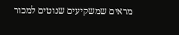מראים שמשקיעים שנוטים למכור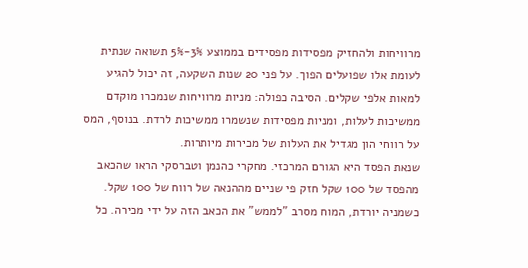מרוויחות ולהחזיק מפסידות מפסידים בממוצע 3%-5% תשואה שנתית לעומת אלו שפועלים הפוך. על פני 20 שנות השקעה, זה יכול להגיע למאות אלפי שקלים. הסיבה כפולה: מניות מרוויחות שנמכרו מוקדם ממשיכות לעלות, ומניות מפסידות שנשמרו ממשיכות לרדת. בנוסף, המס על רווחי הון מגדיל את העלות של מכירות מיותרות.
שנאת הפסד היא הגורם המרכזי. מחקרי כהנמן וטברסקי הראו שהכאב מהפסד של 100 שקל חזק פי שניים מההנאה של רווח של 100 שקל. כשמניה יורדת, המוח מסרב "לממש" את הכאב הזה על ידי מכירה. כל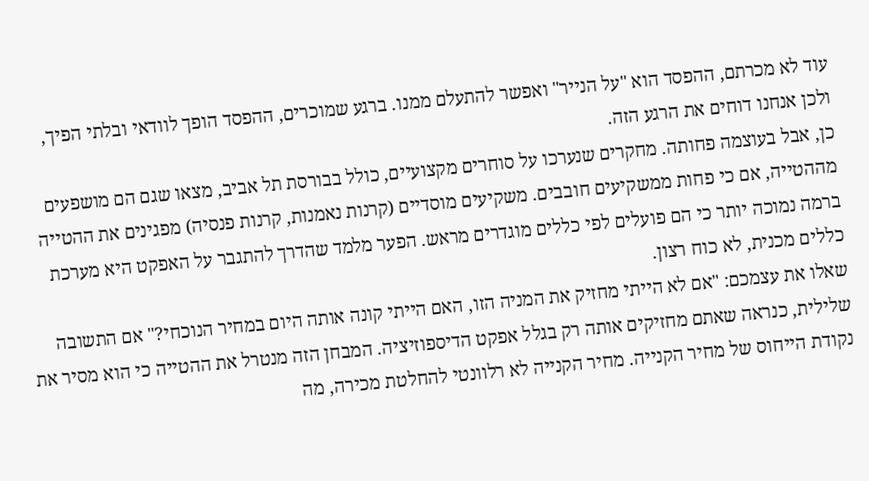עוד לא מכרתם, ההפסד הוא "על הנייר" ואפשר להתעלם ממנו. ברגע שמוכרים, ההפסד הופך לוודאי ובלתי הפיך, ולכן אנחנו דוחים את הרגע הזה.
כן, אבל בעוצמה פחותה. מחקרים שנערכו על סוחרים מקצועיים, כולל בבורסת תל אביב, מצאו שגם הם מושפעים מההטייה, אם כי פחות ממשקיעים חובבים. משקיעים מוסדיים (קרנות נאמנות, קרנות פנסיה) מפגינים את ההטייה ברמה נמוכה יותר כי הם פועלים לפי כללים מוגדרים מראש. הפער מלמד שהדרך להתגבר על האפקט היא מערכת כללים מכנית, לא כוח רצון.
שאלו את עצמכם: "אם לא הייתי מחזיק את המניה הזו, האם הייתי קונה אותה היום במחיר הנוכחי?" אם התשובה שלילית, כנראה שאתם מחזיקים אותה רק בגלל אפקט הדיספוזיציה. המבחן הזה מנטרל את ההטייה כי הוא מסיר את נקודת הייחוס של מחיר הקנייה. מחיר הקנייה לא רלוונטי להחלטת מכירה, מה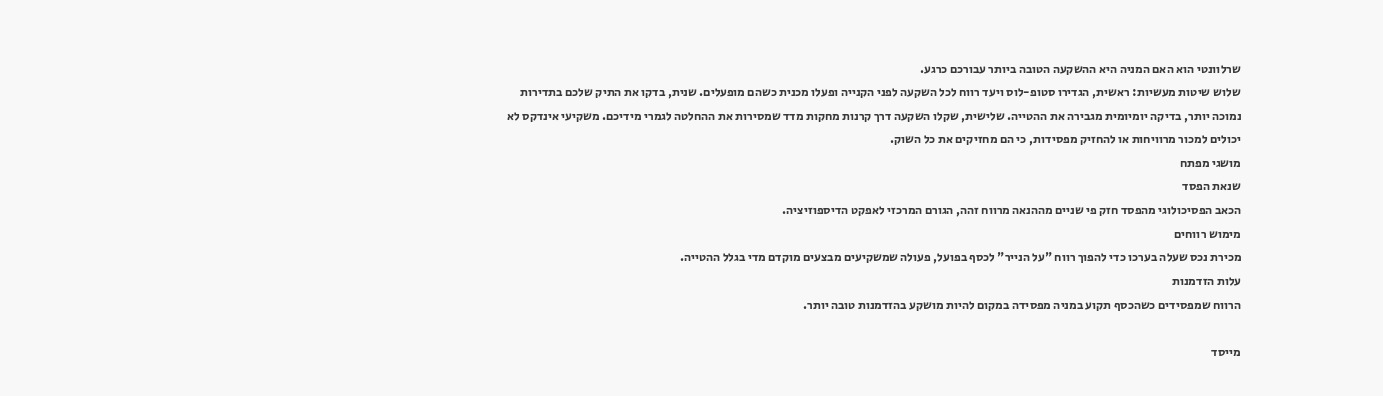שרלוונטי הוא האם המניה היא ההשקעה הטובה ביותר עבורכם כרגע.
שלוש שיטות מעשיות: ראשית, הגדירו סטופ-לוס ויעד רווח לכל השקעה לפני הקנייה ופעלו מכנית כשהם מופעלים. שנית, בדקו את התיק שלכם בתדירות נמוכה יותר, בדיקה יומיומית מגבירה את ההטייה. שלישית, שקלו השקעה דרך קרנות מחקות מדד שמסירות את ההחלטה לגמרי מידיכם. משקיעי אינדקס לא יכולים למכור מרוויחות או להחזיק מפסידות, כי הם מחזיקים את כל השוק.
מושגי מפתח
שנאת הפסד
הכאב הפסיכולוגי מהפסד חזק פי שניים מההנאה מרווח זהה, הגורם המרכזי לאפקט הדיספוזיציה.
מימוש רווחים
מכירת נכס שעלה בערכו כדי להפוך רווח "על הנייר" לכסף בפועל, פעולה שמשקיעים מבצעים מוקדם מדי בגלל ההטייה.
עלות הזדמנות
הרווח שמפסידים כשהכסף תקוע במניה מפסידה במקום להיות מושקע בהזדמנות טובה יותר.

מייסד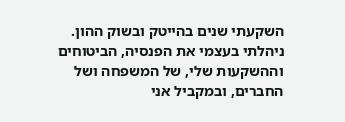השקעתי שנים בהייטק ובשוק ההון. ניהלתי בעצמי את הפנסיה, הביטוחים וההשקעות שלי, של המשפחה ושל החברים, ובמקביל אני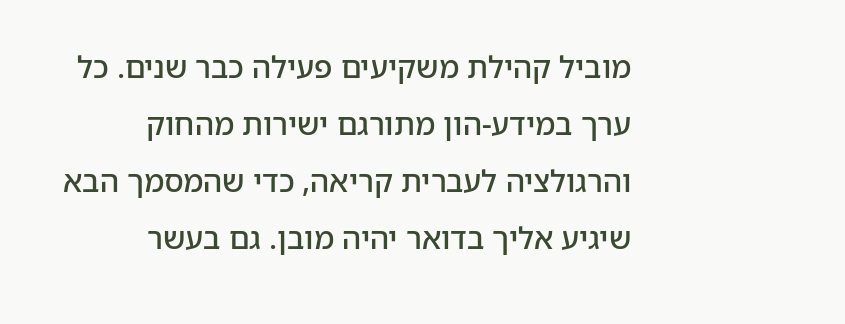מוביל קהילת משקיעים פעילה כבר שנים. כל ערך במידע-הון מתורגם ישירות מהחוק והרגולציה לעברית קריאה, כדי שהמסמך הבא שיגיע אליך בדואר יהיה מובן. גם בעשר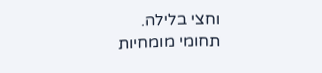וחצי בלילה.
תחומי מומחיות